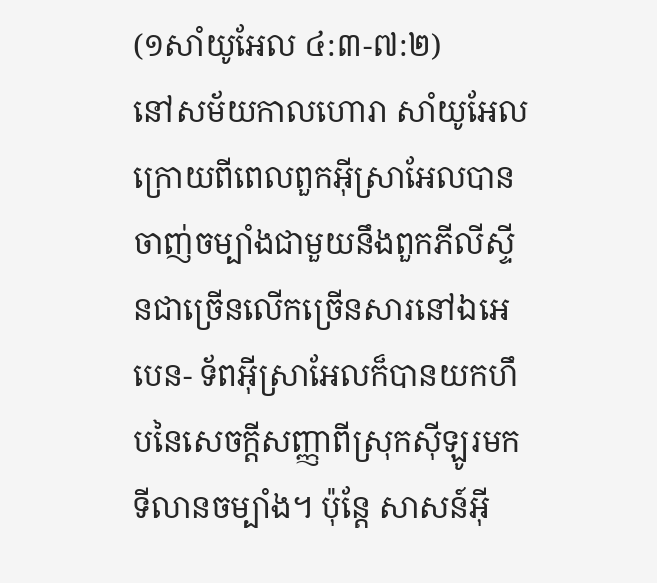(១សាំយូអែល ៤:៣-៧:២)
នៅសម័យកាលហោរា សាំយូអែល ក្រោយពីពេលពួកអ៊ីស្រាអែលបានចាញ់ចម្បាំងជាមួយនឹងពួកភីលីស្ទីនជាច្រើនលើកច្រើនសារនៅឯអេបេន- ទ័ពអ៊ីស្រាអែលក៏បានយកហឹបនៃសេចក្ដីសញ្ញាពីស្រុកស៊ីឡូរមកទីលានចម្បាំង។ ប៉ុន្តែ សាសន៍អ៊ី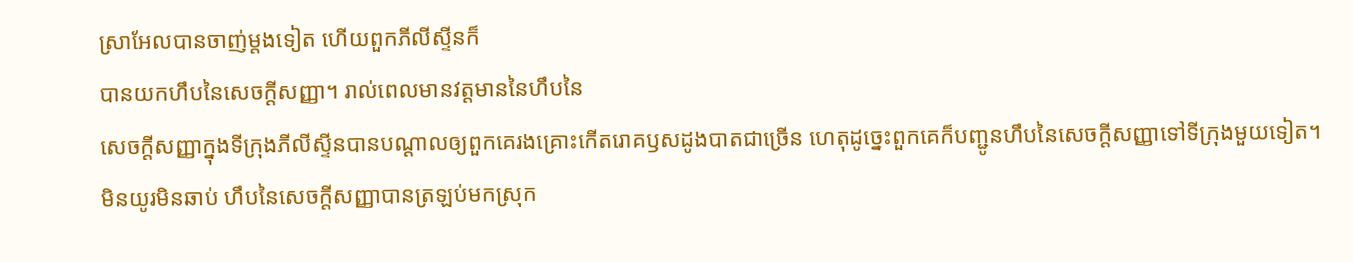ស្រាអែលបានចាញ់ម្ដងទៀត ហើយពួកភីលីស្ទីនក៏
បានយកហឹបនៃសេចក្ដីសញ្ញា។ រាល់ពេលមានវត្តមាននៃហឹបនៃ
សេចក្ដីសញ្ញាក្នុងទីក្រុងភីលីស្ទីនបានបណ្ដាលឲ្យពួកគេរងគ្រោះកើតរោគឫសដូងបាតជាច្រើន ហេតុដូច្នេះពួកគេក៏បញ្ជូនហឹបនៃសេចក្ដីសញ្ញាទៅទីក្រុងមួយទៀត។ មិនយូរមិនឆាប់ ហឹបនៃសេចក្ដីសញ្ញាបានត្រឡប់មកស្រុក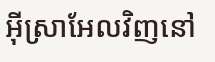អ៊ីស្រាអែលវិញនៅ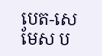បេត-សេមែស ប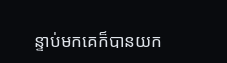ន្ទាប់មកគេក៏បានយក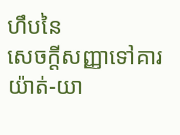ហឹបនៃ
សេចក្ដីសញ្ញាទៅគារយ៉ាត់-យា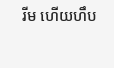រីម ហើយហឹប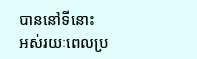បាននៅទីនោះ
អស់រយៈពេលប្រ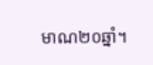មាណ២០ឆ្នាំ។